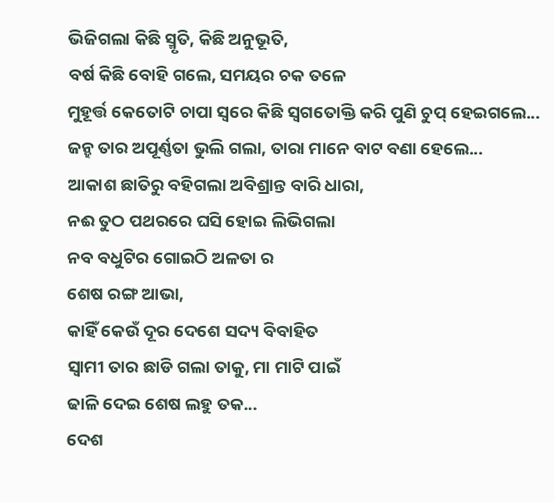ଭିଜିଗଲା କିଛି ସ୍ମୃତି, କିଛି ଅନୁଭୂତି,
ବର୍ଷ କିଛି ବୋହି ଗଲେ, ସମୟର ଚକ ତଳେ
ମୁହୂର୍ତ୍ତ କେତୋଟି ଚାପା ସ୍ଵରେ କିଛି ସ୍ଵଗତୋକ୍ତି କରି ପୁଣି ଚୁପ୍ ହେଇଗଲେ...
ଜନ୍ହ ତାର ଅପୂର୍ଣ୍ଣତା ଭୁଲି ଗଲା, ତାରା ମାନେ ବାଟ ବଣା ହେଲେ...
ଆକାଶ ଛାତିରୁ ବହିଗଲା ଅବିଶ୍ରାନ୍ତ ବାରି ଧାରା,
ନଈ ତୁଠ ପଥରରେ ଘସି ହୋଇ ଲିଭିଗଲା
ନବ ବଧୁଟିର ଗୋଇଠି ଅଳତା ର
ଶେଷ ରଙ୍ଗ ଆଭା,
କାହିଁ କେଉଁ ଦୂର ଦେଶେ ସଦ୍ୟ ବିବାହିତ
ସ୍ଵାମୀ ତାର ଛାଡି ଗଲା ତାକୁ, ମା ମାଟି ପାଇଁ
ଢାଳି ଦେଇ ଶେଷ ଲହୁ ତକ...
ଦେଶ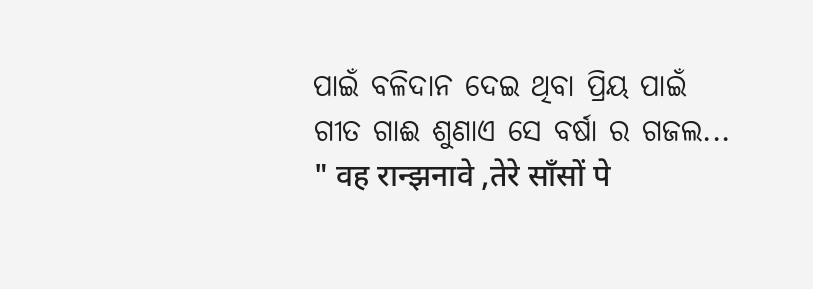ପାଇଁ ବଳିଦାନ ଦେଇ ଥିବା ପ୍ରିୟ ପାଇଁ
ଗୀତ ଗାଈ ଶୁଣାଏ ସେ ବର୍ଷା ର ଗଜଲ...
" वह रान्झनावे ,तेरे साँसों पे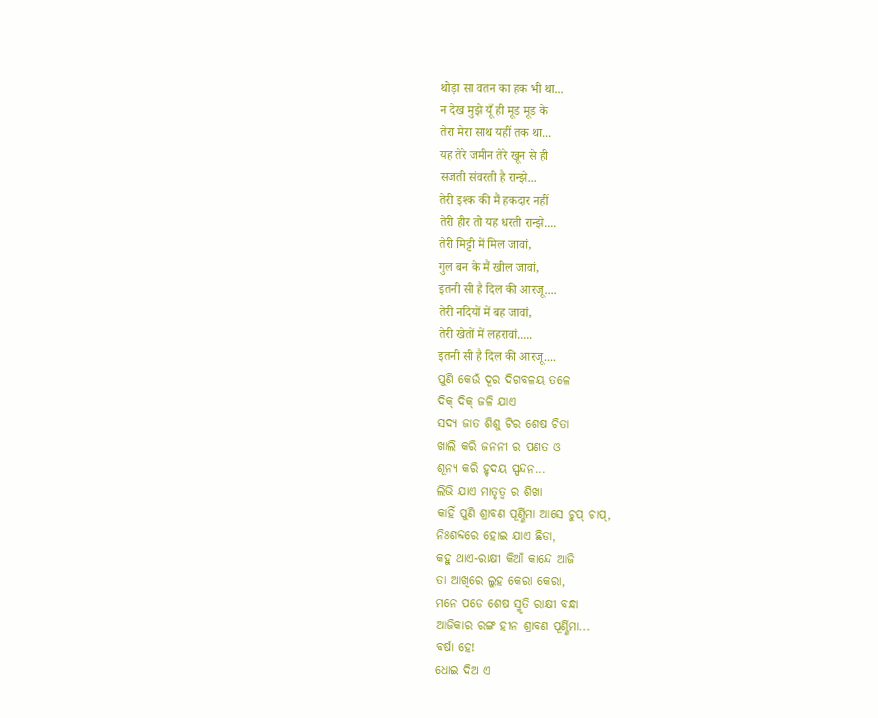थोड़ा सा वतन का हक भी था...
न देख मुझे यूँ ही मूड मूड के
तेरा मेरा साथ यहीं तक था...
यह तेरे जमीन तेरे खून से ही
सजती संवरती है रान्झे...
तेरी इश्क की मैं हकदार नहीं
तेरी हीर तो यह धरती रान्झे....
तेरी मिट्टी में मिल जावां,
गुल बन के मैं खील जावां,
इतनी सी है दिल की आरजू....
तेरी नदियों में बह जावां,
तेरी खेतों में लहरावां.....
इतनी सी है दिल की आरजू....
ପୁଣି କେଉଁ ଦୂର ଦିଗବଳୟ ତଳେ
ଦିକ୍ ଦିକ୍ ଜଳି ଯାଏ
ସଦ୍ୟ ଜାତ ଶିଶୁ ଟିର ଶେଷ ଚିତା
ଖାଲି କରି ଜନନୀ ର ପଣତ ଓ
ଶୂନ୍ୟ କରି ହୃଦୟ ସ୍ପନ୍ଦନ...
ଲିଭି ଯାଏ ମାତୃତ୍ୱ ର ଶିଖା
କାହିଁ ପୁଣି ଶ୍ରାବଣ ପୂର୍ଣ୍ଣିମା ଆସେ ଚୁପ୍ ଚାପ୍,
ନିଃଶବ୍ଦରେ ହୋଇ ଯାଏ ଛିଡା,
କହୁ ଥାଏ-ରାକ୍ଷୀ କିଆଁ କାନ୍ଦେ ଆଜି
ତା ଆଖିରେ ଲୁହ କେରା କେରା,
ମନେ ପଡେ ଶେଷ ସ୍ମୃତି ରାକ୍ଷୀ ବନ୍ଧା
ଆଜିକାର ରଙ୍ଗ ହୀନ ଶ୍ରାବଣ ପୂର୍ଣ୍ଣିମା...
ବର୍ଷା ହେ!
ଧୋଇ ଦିଅ ଏ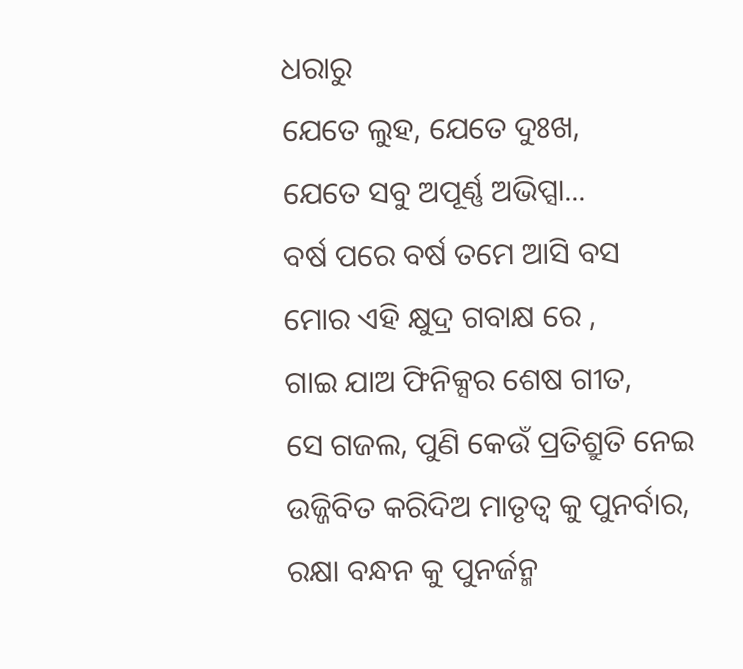ଧରାରୁ
ଯେତେ ଲୁହ, ଯେତେ ଦୁଃଖ,
ଯେତେ ସବୁ ଅପୂର୍ଣ୍ଣ ଅଭିପ୍ସା...
ବର୍ଷ ପରେ ବର୍ଷ ତମେ ଆସି ବସ
ମୋର ଏହି କ୍ଷୁଦ୍ର ଗବାକ୍ଷ ରେ ,
ଗାଇ ଯାଅ ଫିନିକ୍ସର ଶେଷ ଗୀତ,
ସେ ଗଜଲ, ପୁଣି କେଉଁ ପ୍ରତିଶ୍ରୁତି ନେଇ
ଉଜ୍ଜିବିତ କରିଦିଅ ମାତୃତ୍ୱ କୁ ପୁନର୍ବାର,
ରକ୍ଷା ବନ୍ଧନ କୁ ପୁନର୍ଜନ୍ମ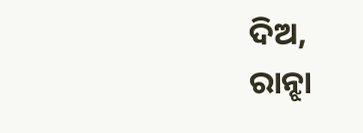ଦିଅ,
ରାନ୍ଝା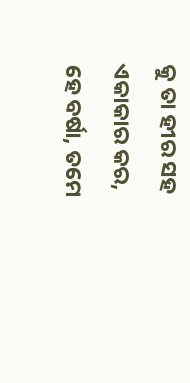କୁ ତା ହୀର ସହ ଏକାକାର କର,
ହେ ବର୍ଷା, ତମେ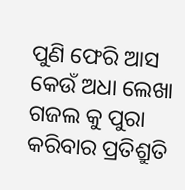ପୁଣି ଫେରି ଆସ
କେଉଁ ଅଧା ଲେଖା ଗଜଲ କୁ ପୁରା
କରିବାର ପ୍ରତିଶ୍ରୁତି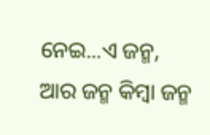ନେଇ...ଏ ଜନ୍ମ,
ଆର ଜନ୍ମ କିମ୍ବା ଜନ୍ମ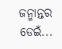ଜନ୍ମାନ୍ତର ଡେଇଁ...